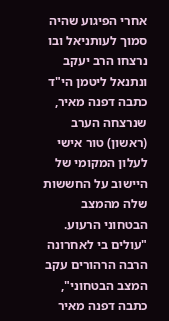אחרי הפיגוע שהיה סמוך לעותניאל ובו נרצחו הרב יעקב ונתנאל ליטמן הי"ד כתבה דפנה מאיר, שנרצחה הערב (ראשון) טור אישי לעלון המקומי של היישוב על החששות שלה מהמצב הבטחוני הרעוע.
"עולים בי לאחרונה הרבה הרהורים עקב המצב הבטחוני", כתבה דפנה מאיר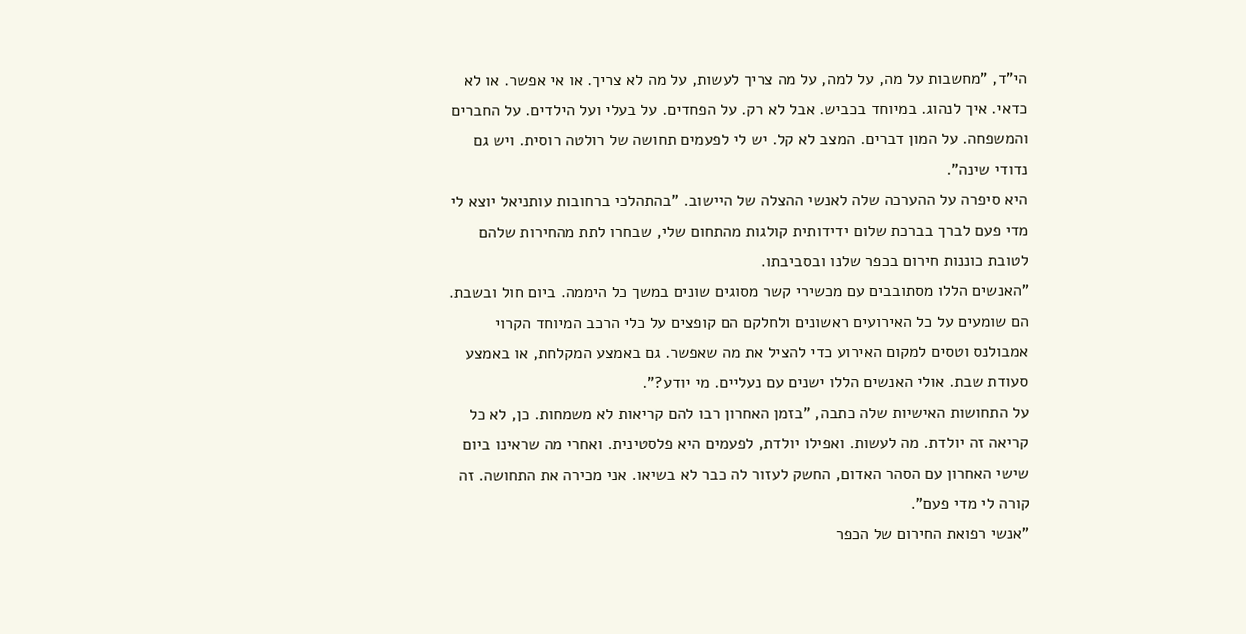הי"ד, "מחשבות על מה, על למה, על מה צריך לעשות, על מה לא צריך. או אי אפשר. או לא כדאי. איך לנהוג. במיוחד בכביש. אבל לא רק. על הפחדים. על בעלי ועל הילדים. על החברים והמשפחה. על המון דברים. המצב לא קל. יש לי לפעמים תחושה של רולטה רוסית. ויש גם נדודי שינה".
היא סיפרה על ההערכה שלה לאנשי ההצלה של היישוב. "בהתהלכי ברחובות עותניאל יוצא לי מדי פעם לברך בברכת שלום ידידותית קולגות מהתחום שלי, שבחרו לתת מהחירות שלהם לטובת כוננות חירום בכפר שלנו ובסביבתו.
"האנשים הללו מסתובבים עם מכשירי קשר מסוגים שונים במשך כל היממה. ביום חול ובשבת. הם שומעים על כל האירועים ראשונים ולחלקם הם קופצים על כלי הרכב המיוחד הקרוי אמבולנס וטסים למקום האירוע כדי להציל את מה שאפשר. גם באמצע המקלחת, או באמצע סעודת שבת. אולי האנשים הללו ישנים עם נעליים. מי יודע?".
על התחושות האישיות שלה כתבה, "בזמן האחרון רבו להם קריאות לא משמחות. כן, לא כל קריאה זה יולדת. מה לעשות. ואפילו יולדת, לפעמים היא פלסטינית. ואחרי מה שראינו ביום שישי האחרון עם הסהר האדום, החשק לעזור לה כבר לא בשיאו. אני מכירה את התחושה. זה קורה לי מדי פעם".
"אנשי רפואת החירום של הכפר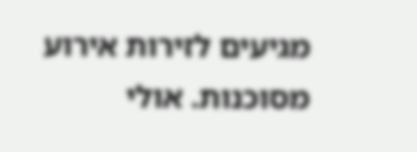מגיעים לזירות אירוע מסוכנות. אולי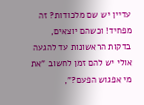עדיין יש שם מלכודות? זה מפחיד! וכשהם יוצאים, בדקות הראשונות עד להגעה אולי יש להם זמן לחשוב "את מי אפגוש הפעם?",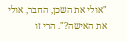"אולי את השכן, החבר, אולי את האישה?". הרי זו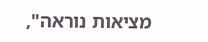מציאות נוראה",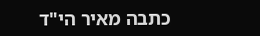כתבה מאיר הי"ד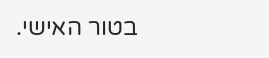בטור האישי.